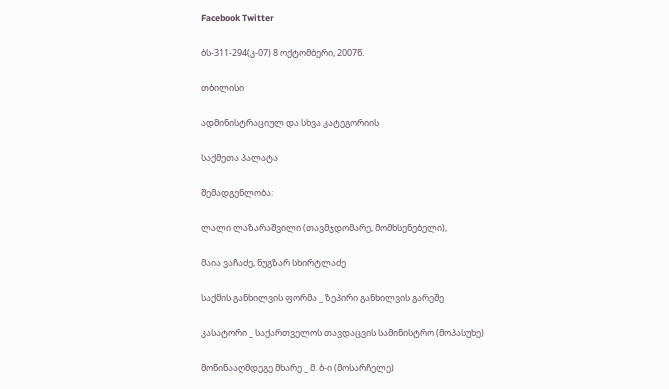Facebook Twitter

ბს-311-294(კ-07) 8 ოქტომბერი, 2007წ.

თბილისი

ადმინისტრაციულ და სხვა კატეგორიის

საქმეთა პალატა

შემადგენლობა:

ლალი ლაზარაშვილი (თავმჯდომარე, მომხსენებელი),

მაია ვაჩაძე, ნუგზარ სხირტლაძე

საქმის განხილვის ფორმა _ ზეპირი განხილვის გარეშე

კასატორი _ საქართველოს თავდაცვის სამინისტრო (მოპასუხე)

მოწინააღმდეგე მხარე _ მ. ბ-ი (მოსარჩელე)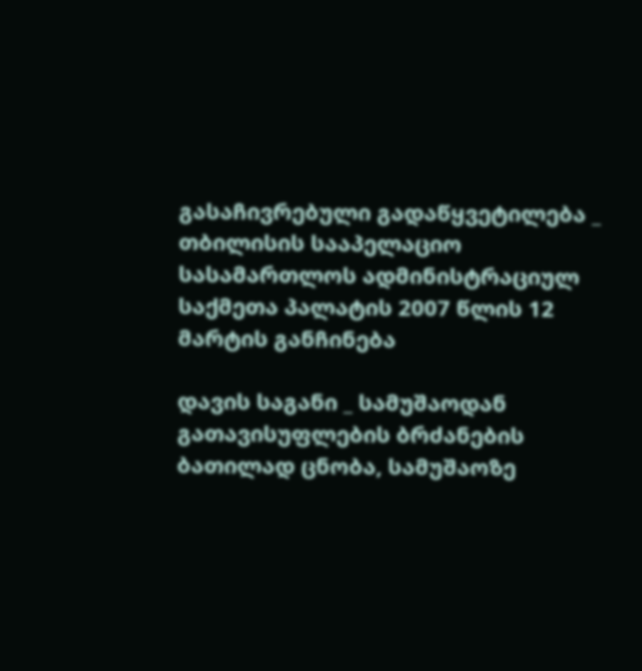გასაჩივრებული გადაწყვეტილება _ თბილისის სააპელაციო სასამართლოს ადმინისტრაციულ საქმეთა პალატის 2007 წლის 12 მარტის განჩინება

დავის საგანი _ სამუშაოდან გათავისუფლების ბრძანების ბათილად ცნობა, სამუშაოზე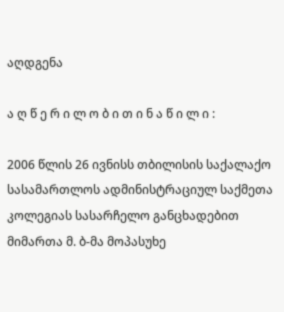აღდგენა

ა ღ წ ე რ ი ლ ო ბ ი თ ი ნ ა წ ი ლ ი :

2006 წლის 26 ივნისს თბილისის საქალაქო სასამართლოს ადმინისტრაციულ საქმეთა კოლეგიას სასარჩელო განცხადებით მიმართა მ. ბ-მა მოპასუხე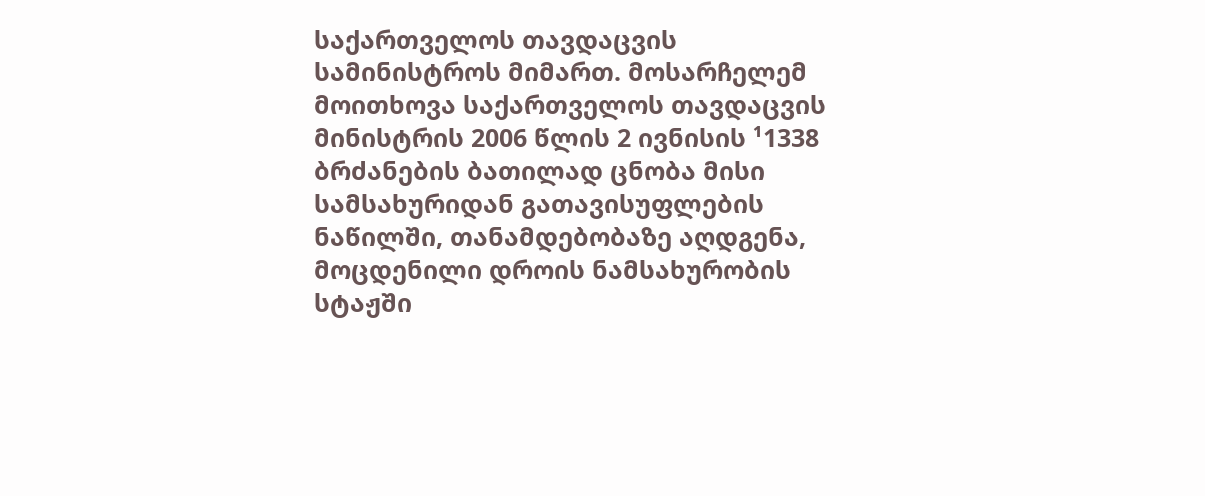საქართველოს თავდაცვის სამინისტროს მიმართ. მოსარჩელემ მოითხოვა საქართველოს თავდაცვის მინისტრის 2006 წლის 2 ივნისის ¹1338 ბრძანების ბათილად ცნობა მისი სამსახურიდან გათავისუფლების ნაწილში, თანამდებობაზე აღდგენა, მოცდენილი დროის ნამსახურობის სტაჟში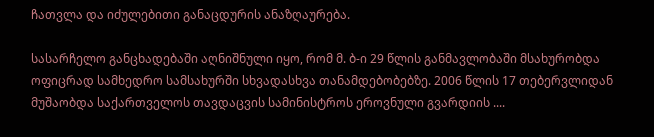ჩათვლა და იძულებითი განაცდურის ანაზღაურება.

სასარჩელო განცხადებაში აღნიშნული იყო, რომ მ. ბ-ი 29 წლის განმავლობაში მსახურობდა ოფიცრად სამხედრო სამსახურში სხვადასხვა თანამდებობებზე. 2006 წლის 17 თებერვლიდან მუშაობდა საქართველოს თავდაცვის სამინისტროს ეროვნული გვარდიის ....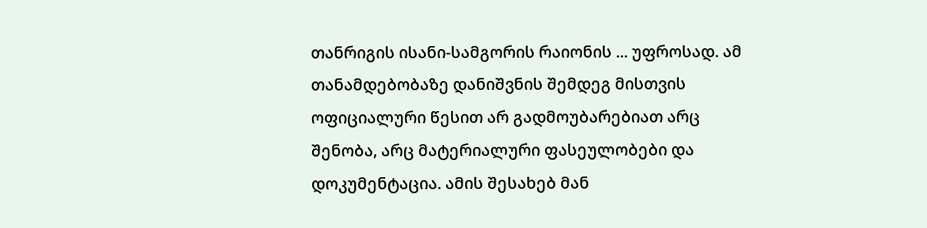თანრიგის ისანი-სამგორის რაიონის ... უფროსად. ამ თანამდებობაზე დანიშვნის შემდეგ მისთვის ოფიციალური წესით არ გადმოუბარებიათ არც შენობა, არც მატერიალური ფასეულობები და დოკუმენტაცია. ამის შესახებ მან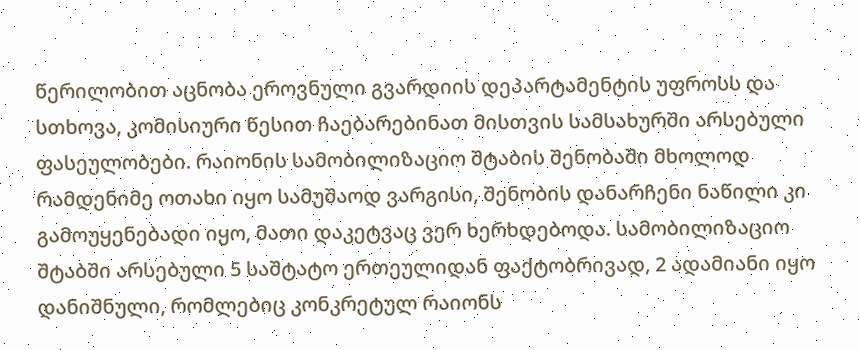წერილობით აცნობა ეროვნული გვარდიის დეპარტამენტის უფროსს და სთხოვა, კომისიური წესით ჩაებარებინათ მისთვის სამსახურში არსებული ფასეულობები. რაიონის სამობილიზაციო შტაბის შენობაში მხოლოდ რამდენიმე ოთახი იყო სამუშაოდ ვარგისი, შენობის დანარჩენი ნაწილი კი გამოუყენებადი იყო, მათი დაკეტვაც ვერ ხერხდებოდა. სამობილიზაციო შტაბში არსებული 5 საშტატო ერთეულიდან ფაქტობრივად, 2 ადამიანი იყო დანიშნული, რომლებიც კონკრეტულ რაიონს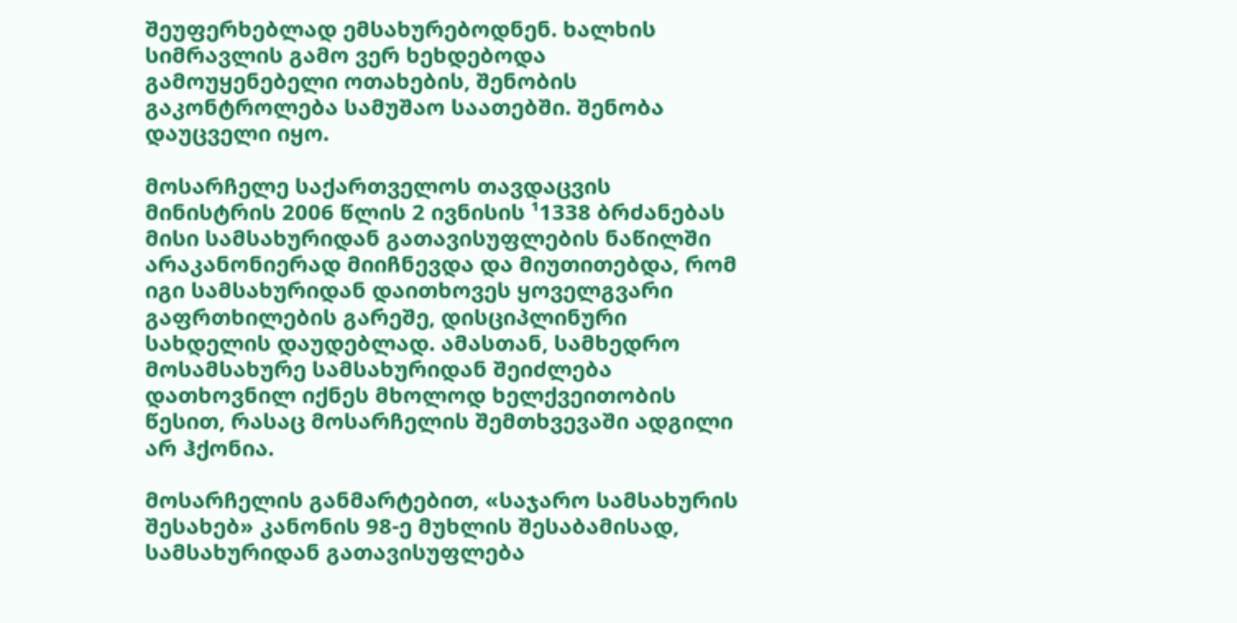შეუფერხებლად ემსახურებოდნენ. ხალხის სიმრავლის გამო ვერ ხეხდებოდა გამოუყენებელი ოთახების, შენობის გაკონტროლება სამუშაო საათებში. შენობა დაუცველი იყო.

მოსარჩელე საქართველოს თავდაცვის მინისტრის 2006 წლის 2 ივნისის ¹1338 ბრძანებას მისი სამსახურიდან გათავისუფლების ნაწილში არაკანონიერად მიიჩნევდა და მიუთითებდა, რომ იგი სამსახურიდან დაითხოვეს ყოველგვარი გაფრთხილების გარეშე, დისციპლინური სახდელის დაუდებლად. ამასთან, სამხედრო მოსამსახურე სამსახურიდან შეიძლება დათხოვნილ იქნეს მხოლოდ ხელქვეითობის წესით, რასაც მოსარჩელის შემთხვევაში ადგილი არ ჰქონია.

მოსარჩელის განმარტებით, «საჯარო სამსახურის შესახებ» კანონის 98-ე მუხლის შესაბამისად, სამსახურიდან გათავისუფლება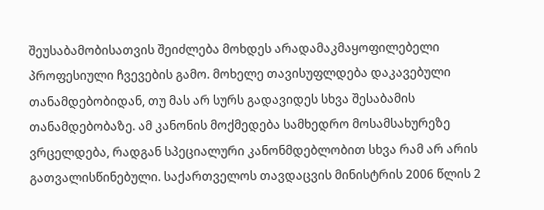შეუსაბამობისათვის შეიძლება მოხდეს არადამაკმაყოფილებელი პროფესიული ჩვევების გამო. მოხელე თავისუფლდება დაკავებული თანამდებობიდან, თუ მას არ სურს გადავიდეს სხვა შესაბამის თანამდებობაზე. ამ კანონის მოქმედება სამხედრო მოსამსახურეზე ვრცელდება, რადგან სპეციალური კანონმდებლობით სხვა რამ არ არის გათვალისწინებული. საქართველოს თავდაცვის მინისტრის 2006 წლის 2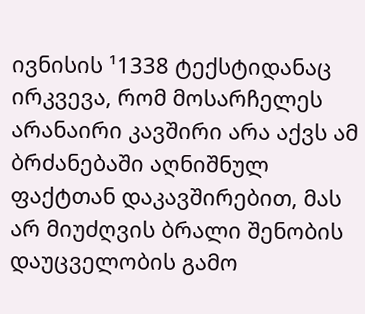ივნისის ¹1338 ტექსტიდანაც ირკვევა, რომ მოსარჩელეს არანაირი კავშირი არა აქვს ამ ბრძანებაში აღნიშნულ ფაქტთან დაკავშირებით, მას არ მიუძღვის ბრალი შენობის დაუცველობის გამო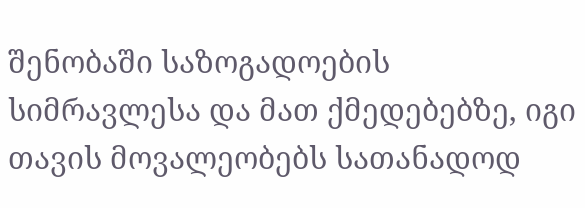შენობაში საზოგადოების სიმრავლესა და მათ ქმედებებზე, იგი თავის მოვალეობებს სათანადოდ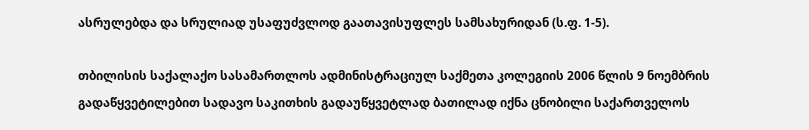ასრულებდა და სრულიად უსაფუძვლოდ გაათავისუფლეს სამსახურიდან (ს.ფ. 1-5).

თბილისის საქალაქო სასამართლოს ადმინისტრაციულ საქმეთა კოლეგიის 2006 წლის 9 ნოემბრის გადაწყვეტილებით სადავო საკითხის გადაუწყვეტლად ბათილად იქნა ცნობილი საქართველოს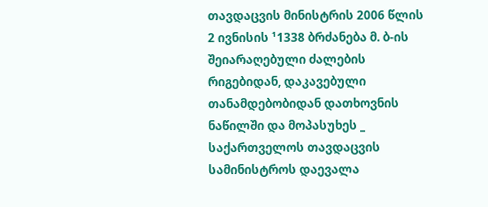თავდაცვის მინისტრის 2006 წლის 2 ივნისის ¹1338 ბრძანება მ. ბ-ის შეიარაღებული ძალების რიგებიდან, დაკავებული თანამდებობიდან დათხოვნის ნაწილში და მოპასუხეს _ საქართველოს თავდაცვის სამინისტროს დაევალა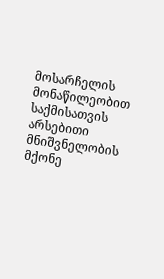მოსარჩელის მონაწილეობით საქმისათვის არსებითი მნიშვნელობის მქონე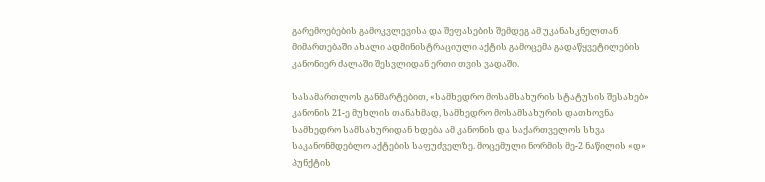გარემოებების გამოკვლევისა და შეფასების შემდეგ ამ უკანასკნელთან მიმართებაში ახალი ადმინისტრაციული აქტის გამოცემა გადაწყვეტილების კანონიერ ძალაში შესვლიდან ერთი თვის ვადაში.

სასამართლოს განმარტებით, «სამხედრო მოსამსახურის სტატუსის შესახებ» კანონის 21-ე მუხლის თანახმად, სამხედრო მოსამსახურის დათხოვნა სამხედრო სამსახურიდან ხდება ამ კანონის და საქართველოს სხვა საკანონმდებლო აქტების საფუძველზე. მოცემული ნორმის მე-2 ნაწილის «დ» პუნქტის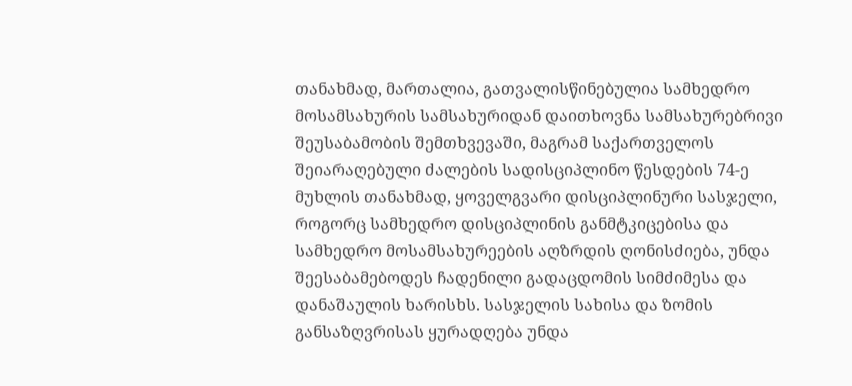თანახმად, მართალია, გათვალისწინებულია სამხედრო მოსამსახურის სამსახურიდან დაითხოვნა სამსახურებრივი შეუსაბამობის შემთხვევაში, მაგრამ საქართველოს შეიარაღებული ძალების სადისციპლინო წესდების 74-ე მუხლის თანახმად, ყოველგვარი დისციპლინური სასჯელი, როგორც სამხედრო დისციპლინის განმტკიცებისა და სამხედრო მოსამსახურეების აღზრდის ღონისძიება, უნდა შეესაბამებოდეს ჩადენილი გადაცდომის სიმძიმესა და დანაშაულის ხარისხს. სასჯელის სახისა და ზომის განსაზღვრისას ყურადღება უნდა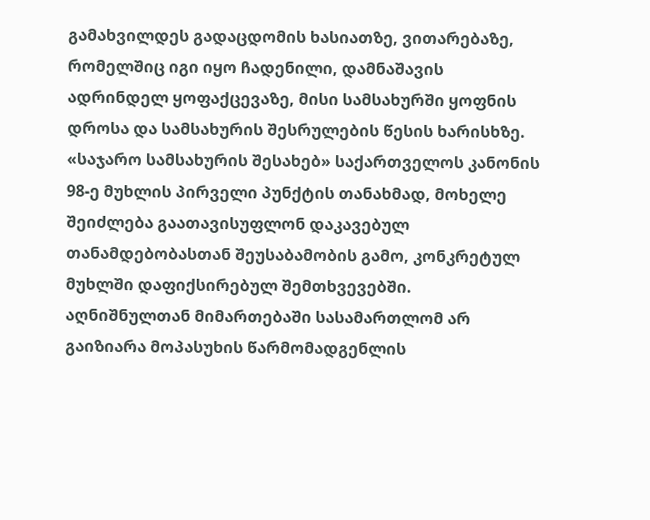გამახვილდეს გადაცდომის ხასიათზე, ვითარებაზე, რომელშიც იგი იყო ჩადენილი, დამნაშავის ადრინდელ ყოფაქცევაზე, მისი სამსახურში ყოფნის დროსა და სამსახურის შესრულების წესის ხარისხზე. «საჯარო სამსახურის შესახებ» საქართველოს კანონის 98-ე მუხლის პირველი პუნქტის თანახმად, მოხელე შეიძლება გაათავისუფლონ დაკავებულ თანამდებობასთან შეუსაბამობის გამო, კონკრეტულ მუხლში დაფიქსირებულ შემთხვევებში. აღნიშნულთან მიმართებაში სასამართლომ არ გაიზიარა მოპასუხის წარმომადგენლის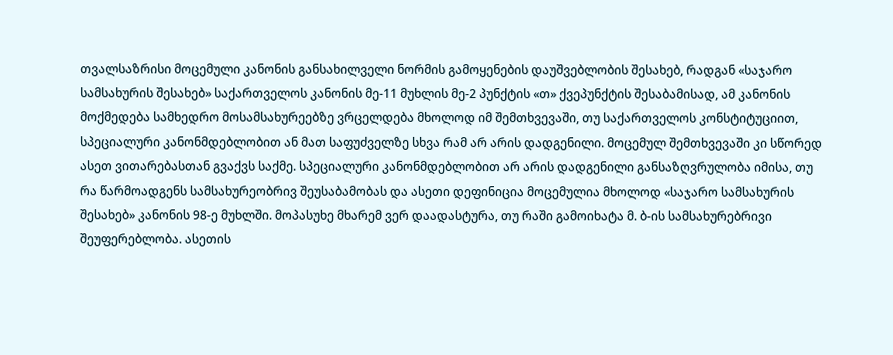თვალსაზრისი მოცემული კანონის განსახილველი ნორმის გამოყენების დაუშვებლობის შესახებ, რადგან «საჯარო სამსახურის შესახებ» საქართველოს კანონის მე-11 მუხლის მე-2 პუნქტის «თ» ქვეპუნქტის შესაბამისად, ამ კანონის მოქმედება სამხედრო მოსამსახურეებზე ვრცელდება მხოლოდ იმ შემთხვევაში, თუ საქართველოს კონსტიტუციით, სპეციალური კანონმდებლობით ან მათ საფუძველზე სხვა რამ არ არის დადგენილი. მოცემულ შემთხვევაში კი სწორედ ასეთ ვითარებასთან გვაქვს საქმე. სპეციალური კანონმდებლობით არ არის დადგენილი განსაზღვრულობა იმისა, თუ რა წარმოადგენს სამსახურეობრივ შეუსაბამობას და ასეთი დეფინიცია მოცემულია მხოლოდ «საჯარო სამსახურის შესახებ» კანონის 98-ე მუხლში. მოპასუხე მხარემ ვერ დაადასტურა, თუ რაში გამოიხატა მ. ბ-ის სამსახურებრივი შეუფერებლობა. ასეთის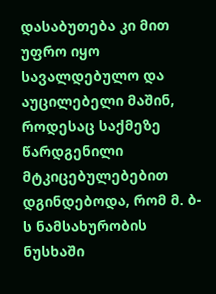დასაბუთება კი მით უფრო იყო სავალდებულო და აუცილებელი მაშინ, როდესაც საქმეზე წარდგენილი მტკიცებულებებით დგინდებოდა, რომ მ. ბ-ს ნამსახურობის ნუსხაში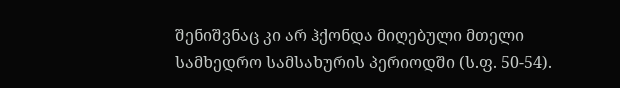შენიშვნაც კი არ ჰქონდა მიღებული მთელი სამხედრო სამსახურის პერიოდში (ს.ფ. 50-54).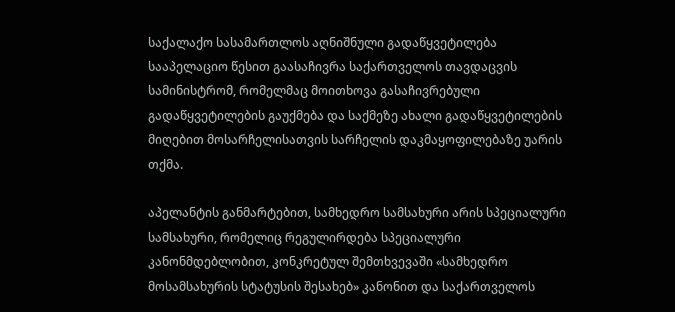საქალაქო სასამართლოს აღნიშნული გადაწყვეტილება სააპელაციო წესით გაასაჩივრა საქართველოს თავდაცვის სამინისტრომ, რომელმაც მოითხოვა გასაჩივრებული გადაწყვეტილების გაუქმება და საქმეზე ახალი გადაწყვეტილების მიღებით მოსარჩელისათვის სარჩელის დაკმაყოფილებაზე უარის თქმა.

აპელანტის განმარტებით, სამხედრო სამსახური არის სპეციალური სამსახური, რომელიც რეგულირდება სპეციალური კანონმდებლობით, კონკრეტულ შემთხვევაში «სამხედრო მოსამსახურის სტატუსის შესახებ» კანონით და საქართველოს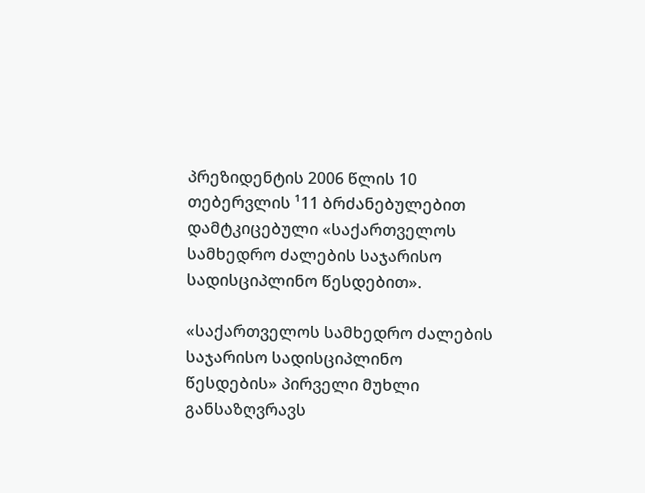პრეზიდენტის 2006 წლის 10 თებერვლის ¹11 ბრძანებულებით დამტკიცებული «საქართველოს სამხედრო ძალების საჯარისო სადისციპლინო წესდებით».

«საქართველოს სამხედრო ძალების საჯარისო სადისციპლინო წესდების» პირველი მუხლი განსაზღვრავს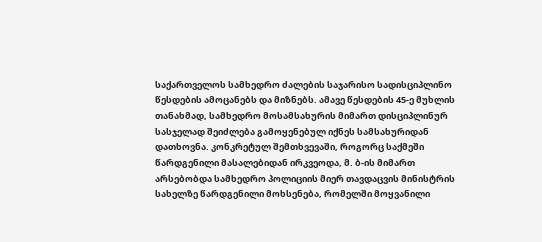საქართველოს სამხედრო ძალების საჯარისო სადისციპლინო წესდების ამოცანებს და მიზნებს. ამავე წესდების 45-ე მუხლის თანახმად, სამხედრო მოსამსახურის მიმართ დისციპლინურ სასჯელად შეიძლება გამოყენებულ იქნეს სამსახურიდან დათხოვნა. კონკრეტულ შემთხვევაში, როგორც საქმეში წარდგენილი მასალებიდან ირკვეოდა, მ. ბ-ის მიმართ არსებობდა სამხედრო პოლიციის მიერ თავდაცვის მინისტრის სახელზე წარდგენილი მოხსენება, რომელში მოყვანილი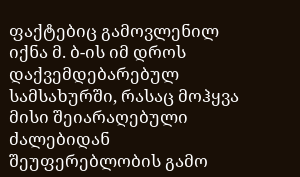ფაქტებიც გამოვლენილ იქნა მ. ბ-ის იმ დროს დაქვემდებარებულ სამსახურში, რასაც მოჰყვა მისი შეიარაღებული ძალებიდან შეუფერებლობის გამო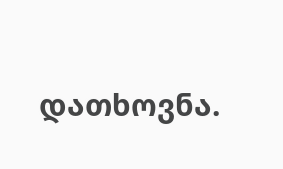დათხოვნა.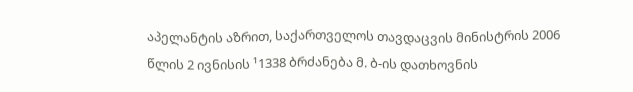აპელანტის აზრით, საქართველოს თავდაცვის მინისტრის 2006 წლის 2 ივნისის ¹1338 ბრძანება მ. ბ-ის დათხოვნის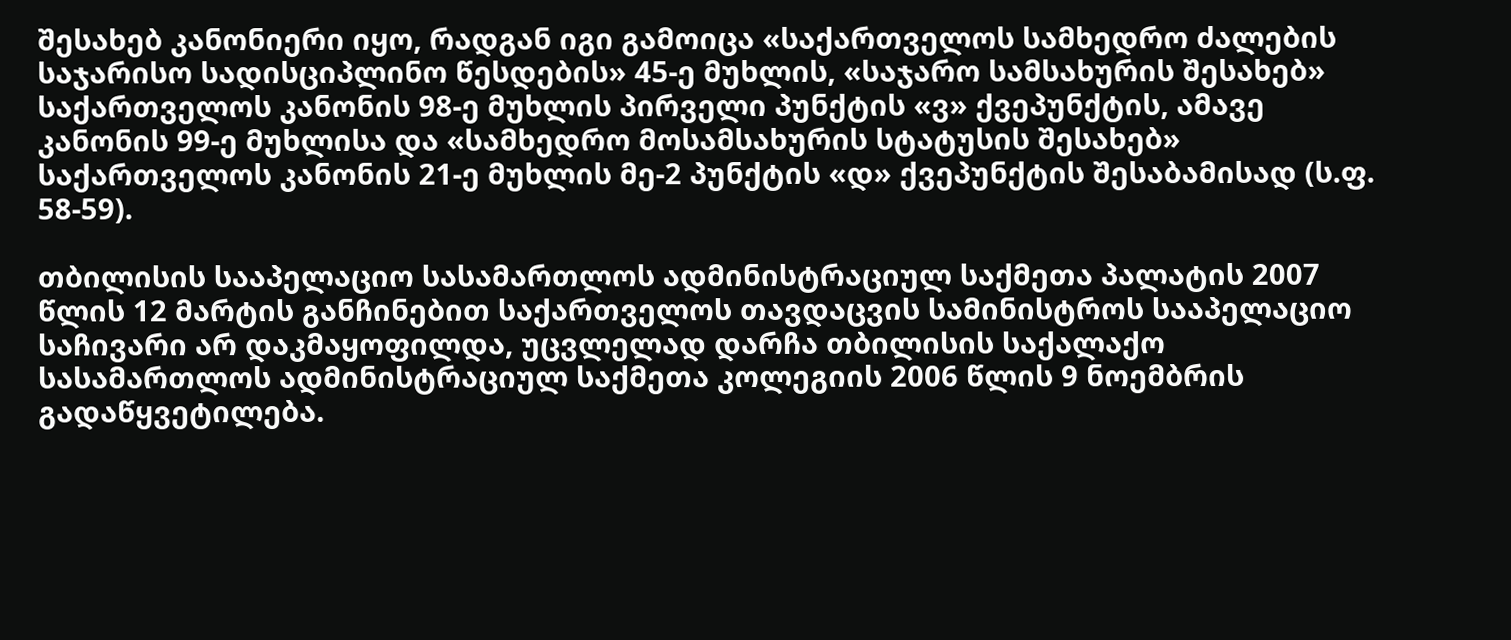შესახებ კანონიერი იყო, რადგან იგი გამოიცა «საქართველოს სამხედრო ძალების საჯარისო სადისციპლინო წესდების» 45-ე მუხლის, «საჯარო სამსახურის შესახებ» საქართველოს კანონის 98-ე მუხლის პირველი პუნქტის «ვ» ქვეპუნქტის, ამავე კანონის 99-ე მუხლისა და «სამხედრო მოსამსახურის სტატუსის შესახებ» საქართველოს კანონის 21-ე მუხლის მე-2 პუნქტის «დ» ქვეპუნქტის შესაბამისად (ს.ფ. 58-59).

თბილისის სააპელაციო სასამართლოს ადმინისტრაციულ საქმეთა პალატის 2007 წლის 12 მარტის განჩინებით საქართველოს თავდაცვის სამინისტროს სააპელაციო საჩივარი არ დაკმაყოფილდა, უცვლელად დარჩა თბილისის საქალაქო სასამართლოს ადმინისტრაციულ საქმეთა კოლეგიის 2006 წლის 9 ნოემბრის გადაწყვეტილება.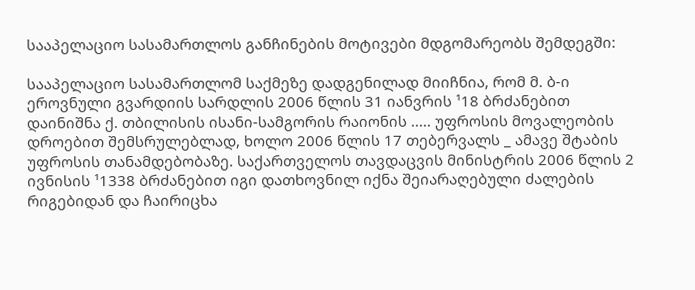სააპელაციო სასამართლოს განჩინების მოტივები მდგომარეობს შემდეგში:

სააპელაციო სასამართლომ საქმეზე დადგენილად მიიჩნია, რომ მ. ბ-ი ეროვნული გვარდიის სარდლის 2006 წლის 31 იანვრის ¹18 ბრძანებით დაინიშნა ქ. თბილისის ისანი-სამგორის რაიონის ..... უფროსის მოვალეობის დროებით შემსრულებლად, ხოლო 2006 წლის 17 თებერვალს _ ამავე შტაბის უფროსის თანამდებობაზე. საქართველოს თავდაცვის მინისტრის 2006 წლის 2 ივნისის ¹1338 ბრძანებით იგი დათხოვნილ იქნა შეიარაღებული ძალების რიგებიდან და ჩაირიცხა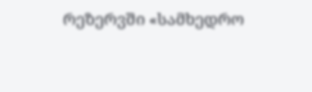რეზერვში «სამხედრო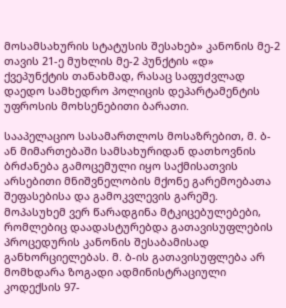მოსამსახურის სტატუსის შესახებ» კანონის მე-2 თავის 21-ე მუხლის მე-2 პუნქტის «დ» ქვეპუნქტის თანახმად, რასაც საფუძვლად დაედო სამხედრო პოლიცის დეპარტამენტის უფროსის მოხსენებითი ბარათი.

სააპელაციო სასამართლოს მოსაზრებით, მ. ბ-ან მიმართებაში სამსახურიდან დათხოვნის ბრძანება გამოცემული იყო საქმისათვის არსებითი მნიშვნელობის მქონე გარემოებათა შეფასებისა და გამოკვლევის გარეშე. მოპასუხემ ვერ წარადგინა მტკიცებულებები, რომლებიც დაადასტურებდა გათავისუფლების პროცედურის კანონის შესაბამისად განხორციელებას. მ. ბ-ის გათავისუფლება არ მომხდარა ზოგადი ადმინისტრაციული კოდექსის 97-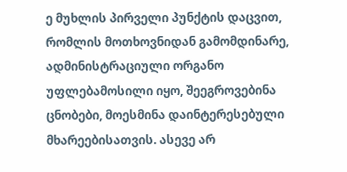ე მუხლის პირველი პუნქტის დაცვით, რომლის მოთხოვნიდან გამომდინარე, ადმინისტრაციული ორგანო უფლებამოსილი იყო, შეეგროვებინა ცნობები, მოესმინა დაინტერესებული მხარეებისათვის. ასევე არ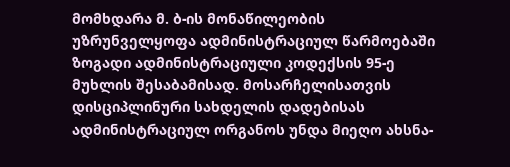მომხდარა მ. ბ-ის მონაწილეობის უზრუნველყოფა ადმინისტრაციულ წარმოებაში ზოგადი ადმინისტრაციული კოდექსის 95-ე მუხლის შესაბამისად. მოსარჩელისათვის დისციპლინური სახდელის დადებისას ადმინისტრაციულ ორგანოს უნდა მიეღო ახსნა-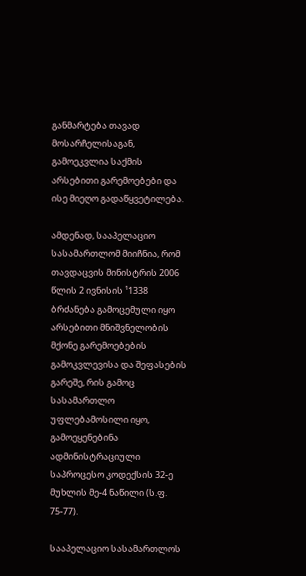განმარტება თავად მოსარჩელისაგან, გამოეკვლია საქმის არსებითი გარემოებები და ისე მიეღო გადაწყვეტილება.

ამდენად, სააპელაციო სასამართლომ მიიჩნია, რომ თავდაცვის მინისტრის 2006 წლის 2 ივნისის ¹1338 ბრძანება გამოცემული იყო არსებითი მნიშვნელობის მქონე გარემოებების გამოკვლევისა და შეფასების გარეშე, რის გამოც სასამართლო უფლებამოსილი იყო, გამოეყენებინა ადმინისტრაციული საპროცესო კოდექსის 32-ე მუხლის მე-4 ნაწილი (ს.ფ. 75-77).

სააპელაციო სასამართლოს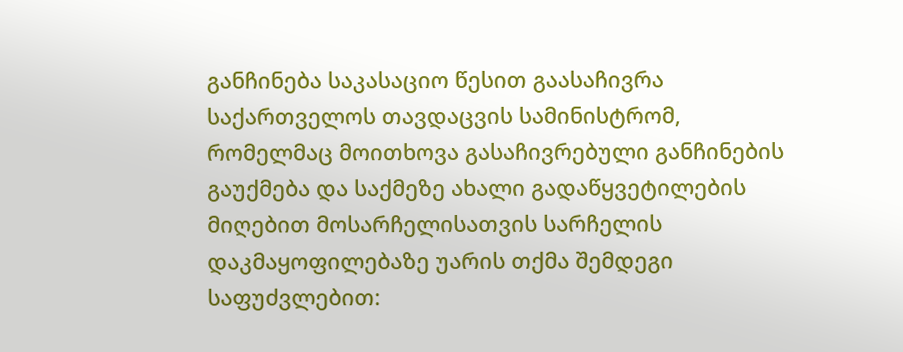განჩინება საკასაციო წესით გაასაჩივრა საქართველოს თავდაცვის სამინისტრომ, რომელმაც მოითხოვა გასაჩივრებული განჩინების გაუქმება და საქმეზე ახალი გადაწყვეტილების მიღებით მოსარჩელისათვის სარჩელის დაკმაყოფილებაზე უარის თქმა შემდეგი საფუძვლებით: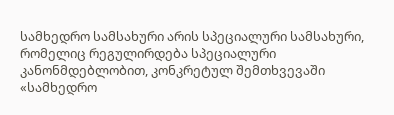სამხედრო სამსახური არის სპეციალური სამსახური, რომელიც რეგულირდება სპეციალური კანონმდებლობით, კონკრეტულ შემთხვევაში «სამხედრო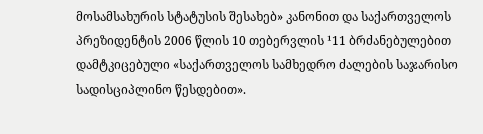მოსამსახურის სტატუსის შესახებ» კანონით და საქართველოს პრეზიდენტის 2006 წლის 10 თებერვლის ¹11 ბრძანებულებით დამტკიცებული «საქართველოს სამხედრო ძალების საჯარისო სადისციპლინო წესდებით».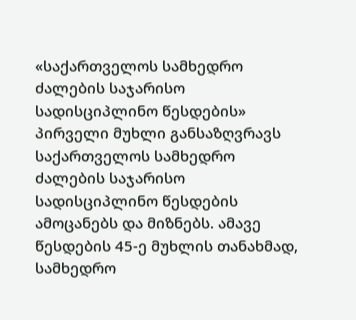«საქართველოს სამხედრო ძალების საჯარისო სადისციპლინო წესდების» პირველი მუხლი განსაზღვრავს საქართველოს სამხედრო ძალების საჯარისო სადისციპლინო წესდების ამოცანებს და მიზნებს. ამავე წესდების 45-ე მუხლის თანახმად, სამხედრო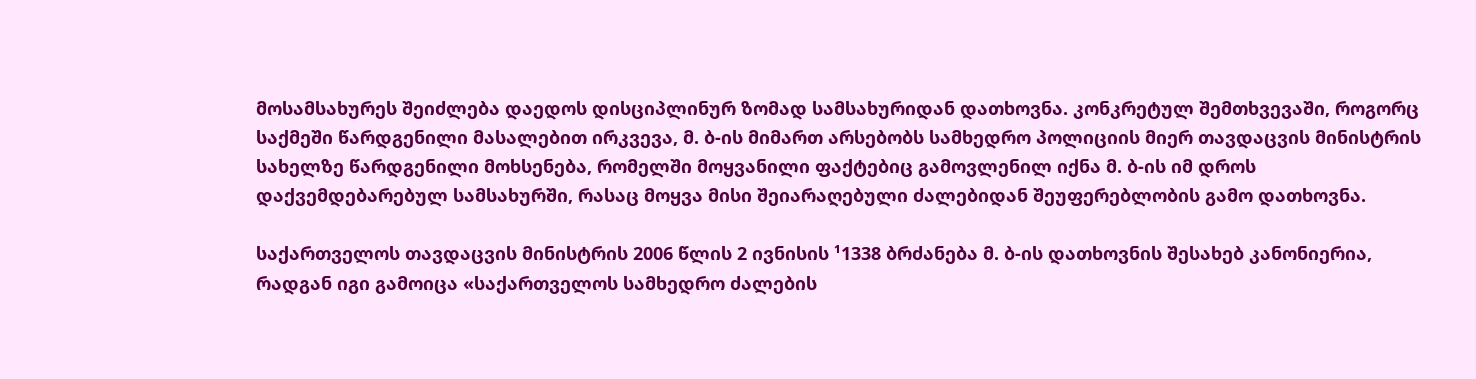მოსამსახურეს შეიძლება დაედოს დისციპლინურ ზომად სამსახურიდან დათხოვნა. კონკრეტულ შემთხვევაში, როგორც საქმეში წარდგენილი მასალებით ირკვევა, მ. ბ-ის მიმართ არსებობს სამხედრო პოლიციის მიერ თავდაცვის მინისტრის სახელზე წარდგენილი მოხსენება, რომელში მოყვანილი ფაქტებიც გამოვლენილ იქნა მ. ბ-ის იმ დროს დაქვემდებარებულ სამსახურში, რასაც მოყვა მისი შეიარაღებული ძალებიდან შეუფერებლობის გამო დათხოვნა.

საქართველოს თავდაცვის მინისტრის 2006 წლის 2 ივნისის ¹1338 ბრძანება მ. ბ-ის დათხოვნის შესახებ კანონიერია, რადგან იგი გამოიცა «საქართველოს სამხედრო ძალების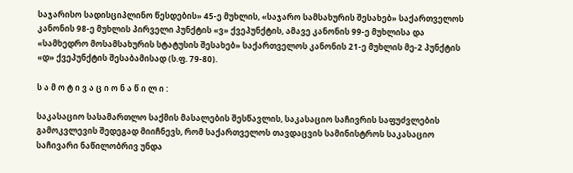საჯარისო სადისციპლინო წესდების» 45-ე მუხლის, «საჯარო სამსახურის შესახებ» საქართველოს კანონის 98-ე მუხლის პირველი პუნქტის «ვ» ქვეპუნქტის, ამავე კანონის 99-ე მუხლისა და «სამხედრო მოსამსახურის სტატუსის შესახებ» საქართველოს კანონის 21-ე მუხლის მე-2 პუნქტის «დ» ქვეპუნქტის შესაბამისად (ს.ფ. 79-80).

ს ა მ ო ტ ი ვ ა ც ი ო ნ ა წ ი ლ ი :

საკასაციო სასამართლო საქმის მასალების შესწავლის, საკასაციო საჩივრის საფუძვლების გამოკვლევის შედეგად მიიჩნევს, რომ საქართველოს თავდაცვის სამინისტროს საკასაციო საჩივარი ნაწილობრივ უნდა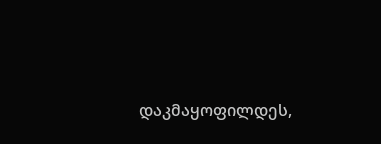დაკმაყოფილდეს,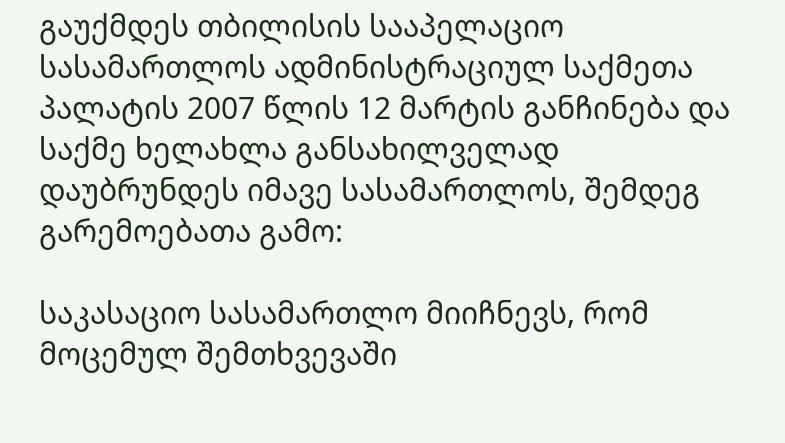გაუქმდეს თბილისის სააპელაციო სასამართლოს ადმინისტრაციულ საქმეთა პალატის 2007 წლის 12 მარტის განჩინება და საქმე ხელახლა განსახილველად დაუბრუნდეს იმავე სასამართლოს, შემდეგ გარემოებათა გამო:

საკასაციო სასამართლო მიიჩნევს, რომ მოცემულ შემთხვევაში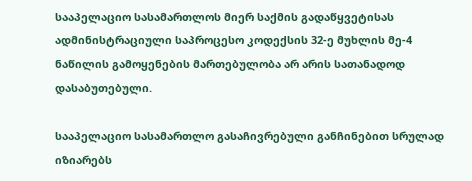სააპელაციო სასამართლოს მიერ საქმის გადაწყვეტისას ადმინისტრაციული საპროცესო კოდექსის 32-ე მუხლის მე-4 ნაწილის გამოყენების მართებულობა არ არის სათანადოდ დასაბუთებული.

სააპელაციო სასამართლო გასაჩივრებული განჩინებით სრულად იზიარებს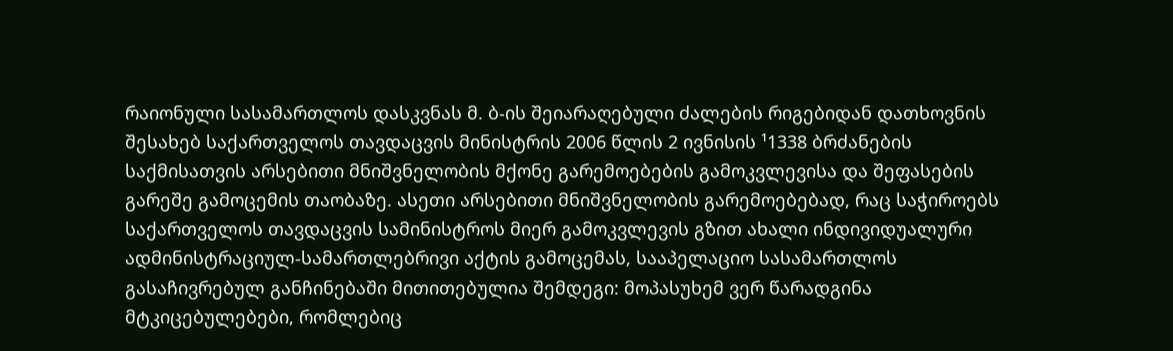რაიონული სასამართლოს დასკვნას მ. ბ-ის შეიარაღებული ძალების რიგებიდან დათხოვნის შესახებ საქართველოს თავდაცვის მინისტრის 2006 წლის 2 ივნისის ¹1338 ბრძანების საქმისათვის არსებითი მნიშვნელობის მქონე გარემოებების გამოკვლევისა და შეფასების გარეშე გამოცემის თაობაზე. ასეთი არსებითი მნიშვნელობის გარემოებებად, რაც საჭიროებს საქართველოს თავდაცვის სამინისტროს მიერ გამოკვლევის გზით ახალი ინდივიდუალური ადმინისტრაციულ-სამართლებრივი აქტის გამოცემას, სააპელაციო სასამართლოს გასაჩივრებულ განჩინებაში მითითებულია შემდეგი: მოპასუხემ ვერ წარადგინა მტკიცებულებები, რომლებიც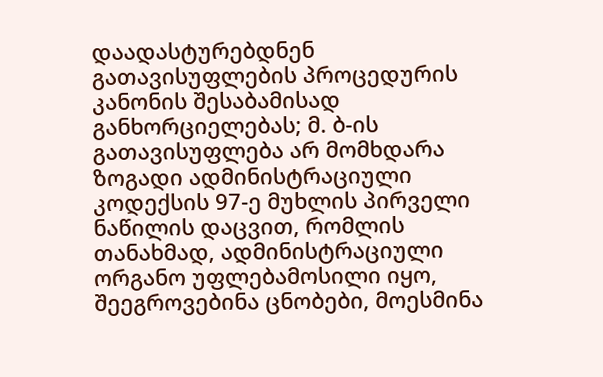დაადასტურებდნენ გათავისუფლების პროცედურის კანონის შესაბამისად განხორციელებას; მ. ბ-ის გათავისუფლება არ მომხდარა ზოგადი ადმინისტრაციული კოდექსის 97-ე მუხლის პირველი ნაწილის დაცვით, რომლის თანახმად, ადმინისტრაციული ორგანო უფლებამოსილი იყო, შეეგროვებინა ცნობები, მოესმინა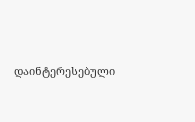დაინტერესებული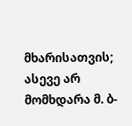მხარისათვის; ასევე არ მომხდარა მ. ბ-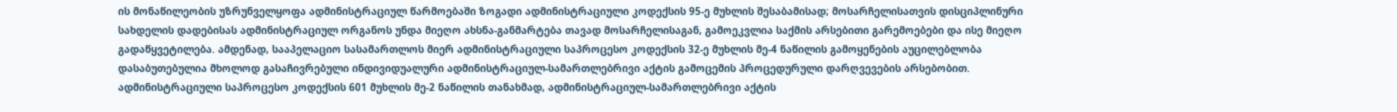ის მონაწილეობის უზრუნველყოფა ადმინისტრაციულ წარმოებაში ზოგადი ადმინისტრაციული კოდექსის 95-ე მუხლის შესაბამისად; მოსარჩელისათვის დისციპლინური სახდელის დადებისას ადმინისტრაციულ ორგანოს უნდა მიეღო ახსნა-განმარტება თავად მოსარჩელისაგან, გამოეკვლია საქმის არსებითი გარემოებები და ისე მიეღო გადაწყვეტილება. ამდენად, სააპელაციო სასამართლოს მიერ ადმინისტრაციული საპროცესო კოდექსის 32-ე მუხლის მე-4 ნაწილის გამოყენების აუცილებლობა დასაბუთებულია მხოლოდ გასაჩივრებული ინდივიდუალური ადმინისტრაციულ-სამართლებრივი აქტის გამოცემის პროცედურული დარღვევების არსებობით. ადმინისტრაციული საპროცესო კოდექსის 601 მუხლის მე-2 ნაწილის თანახმად, ადმინისტრაციულ-სამართლებრივი აქტის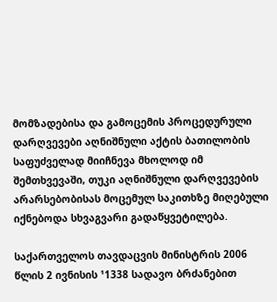მომზადებისა და გამოცემის პროცედურული დარღვევები აღნიშნული აქტის ბათილობის საფუძველად მიიჩნევა მხოლოდ იმ შემთხვევაში, თუკი აღნიშნული დარღვევების არარსებობისას მოცემულ საკითხზე მიღებული იქნებოდა სხვაგვარი გადაწყვეტილება.

საქართველოს თავდაცვის მინისტრის 2006 წლის 2 ივნისის ¹1338 სადავო ბრძანებით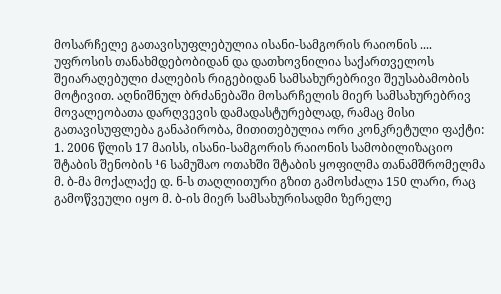მოსარჩელე გათავისუფლებულია ისანი-სამგორის რაიონის .... უფროსის თანახმდებობიდან და დათხოვნილია საქართველოს შეიარაღებული ძალების რიგებიდან სამსახურებრივი შეუსაბამობის მოტივით. აღნიშნულ ბრძანებაში მოსარჩელის მიერ სამსახურებრივ მოვალეობათა დარღვევის დამადასტურებლად, რამაც მისი გათავისუფლება განაპირობა, მითითებულია ორი კონკრეტული ფაქტი: 1. 2006 წლის 17 მაისს, ისანი-სამგორის რაიონის სამობილიზაციო შტაბის შენობის ¹6 სამუშაო ოთახში შტაბის ყოფილმა თანამშრომელმა მ. ბ-მა მოქალაქე დ. ნ-ს თაღლითური გზით გამოსძალა 150 ლარი, რაც გამოწვეული იყო მ. ბ-ის მიერ სამსახურისადმი ზერელე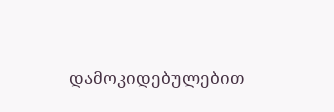დამოკიდებულებით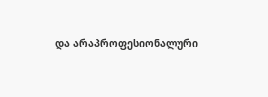და არაპროფესიონალური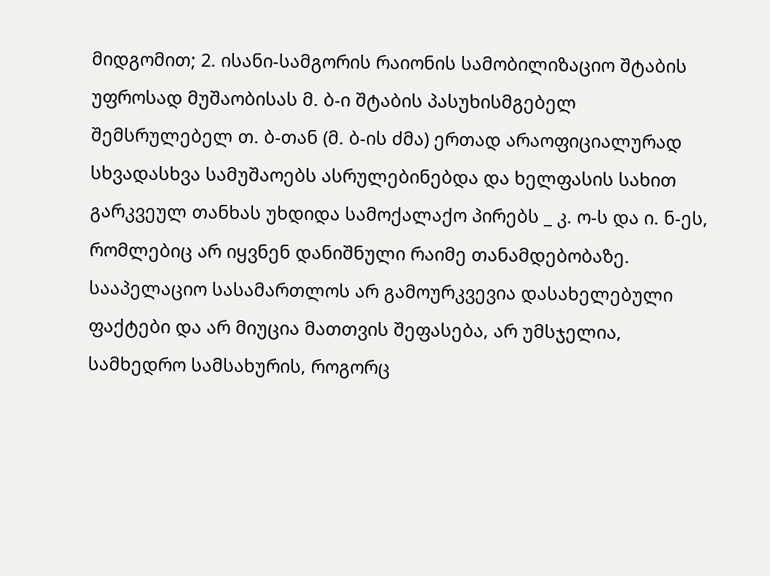მიდგომით; 2. ისანი-სამგორის რაიონის სამობილიზაციო შტაბის უფროსად მუშაობისას მ. ბ-ი შტაბის პასუხისმგებელ შემსრულებელ თ. ბ-თან (მ. ბ-ის ძმა) ერთად არაოფიციალურად სხვადასხვა სამუშაოებს ასრულებინებდა და ხელფასის სახით გარკვეულ თანხას უხდიდა სამოქალაქო პირებს _ კ. ო-ს და ი. ნ-ეს, რომლებიც არ იყვნენ დანიშნული რაიმე თანამდებობაზე. სააპელაციო სასამართლოს არ გამოურკვევია დასახელებული ფაქტები და არ მიუცია მათთვის შეფასება, არ უმსჯელია, სამხედრო სამსახურის, როგორც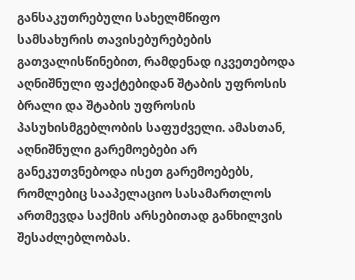განსაკუთრებული სახელმწიფო სამსახურის თავისებურებების გათვალისწინებით, რამდენად იკვეთებოდა აღნიშნული ფაქტებიდან შტაბის უფროსის ბრალი და შტაბის უფროსის პასუხისმგებლობის საფუძველი. ამასთან, აღნიშნული გარემოებები არ განეკუთვნებოდა ისეთ გარემოებებს, რომლებიც სააპელაციო სასამართლოს ართმევდა საქმის არსებითად განხილვის შესაძლებლობას.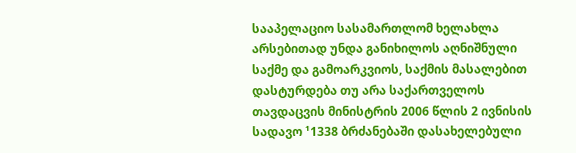სააპელაციო სასამართლომ ხელახლა არსებითად უნდა განიხილოს აღნიშნული საქმე და გამოარკვიოს, საქმის მასალებით დასტურდება თუ არა საქართველოს თავდაცვის მინისტრის 2006 წლის 2 ივნისის სადავო ¹1338 ბრძანებაში დასახელებული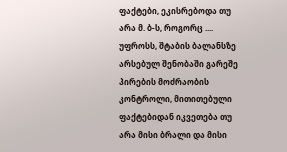ფაქტები, ეკისრებოდა თუ არა მ. ბ-ს, როგორც .... უფროსს, შტაბის ბალანსზე არსებულ შენობაში გარეშე პირების მოძრაობის კონტროლი, მითითებული ფაქტებიდან იკვეთება თუ არა მისი ბრალი და მისი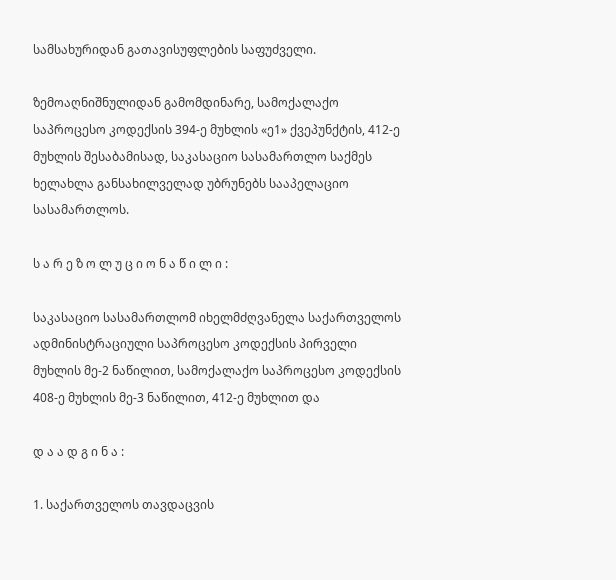სამსახურიდან გათავისუფლების საფუძველი.

ზემოაღნიშნულიდან გამომდინარე, სამოქალაქო საპროცესო კოდექსის 394-ე მუხლის «ე1» ქვეპუნქტის, 412-ე მუხლის შესაბამისად, საკასაციო სასამართლო საქმეს ხელახლა განსახილველად უბრუნებს სააპელაციო სასამართლოს.

ს ა რ ე ზ ო ლ უ ც ი ო ნ ა წ ი ლ ი :

საკასაციო სასამართლომ იხელმძღვანელა საქართველოს ადმინისტრაციული საპროცესო კოდექსის პირველი მუხლის მე-2 ნაწილით, სამოქალაქო საპროცესო კოდექსის 408-ე მუხლის მე-3 ნაწილით, 412-ე მუხლით და

დ ა ა დ გ ი ნ ა :

1. საქართველოს თავდაცვის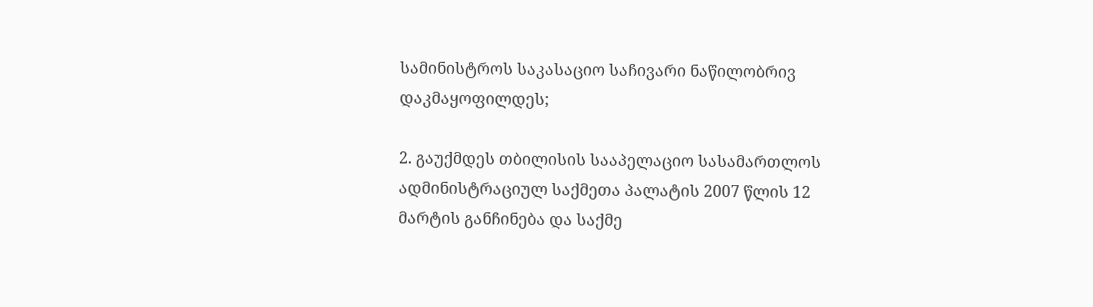სამინისტროს საკასაციო საჩივარი ნაწილობრივ დაკმაყოფილდეს;

2. გაუქმდეს თბილისის სააპელაციო სასამართლოს ადმინისტრაციულ საქმეთა პალატის 2007 წლის 12 მარტის განჩინება და საქმე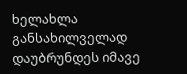ხელახლა განსახილველად დაუბრუნდეს იმავე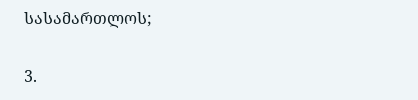სასამართლოს;

3.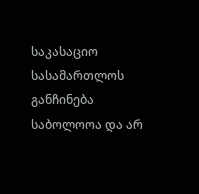საკასაციო სასამართლოს განჩინება საბოლოოა და არ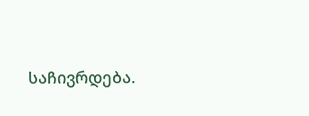საჩივრდება.